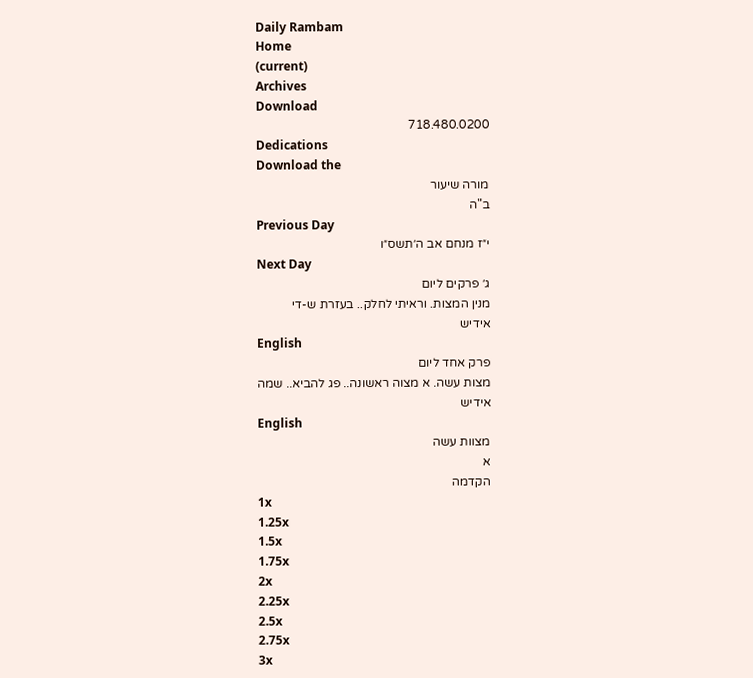Daily Rambam
Home
(current)
Archives
Download
718.480.0200
Dedications
Download the
מורה שיעור
ב"ה
Previous Day
י״ז מנחם אב ה׳תשס״ו
Next Day
ג׳ פרקים ליום
מנין המצות. וראיתי לחלק.. בעזרת ש-די
אידיש
English
פרק אחד ליום
מצות עשה. א מצוה ראשונה.. פג להביא.. שמה
אידיש
English
מצוות עשה
א
הקדמה
1x
1.25x
1.5x
1.75x
2x
2.25x
2.5x
2.75x
3x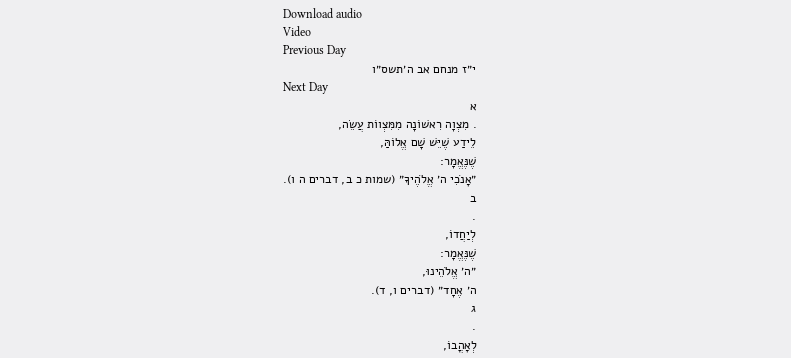Download audio
Video
Previous Day
י״ז מנחם אב ה׳תשס״ו
Next Day
א
. מִצְוָה רִאשׁוֹנָה מִמִּצְווֹת עֲשֵׂה,
לֵידַע שֶׁיֵּשׁ שָׁם אֱלוֹהַּ,
שֶׁנֶּאֱמָר:
״אָנֹכִי ה׳ אֱלֹהֶיךָ״ (שמות כ ב, דברים ה ו).
ב
.
לְיַחֲדוֹ,
שֶׁנֶּאֱמָר:
״ה׳ אֱלֹהֵינוּ,
ה׳ אֶחָד״ (דברים ו, ד).
ג
.
לְאָהֳבוֹ,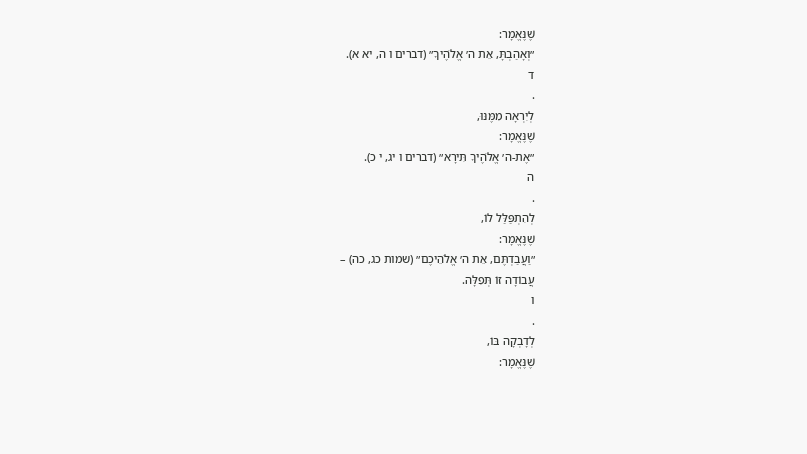שֶׁנֶּאֱמָר:
״וְאָהַבְתָּ, אֵת ה׳ אֱלֹהֶיךָ״ (דברים ו ה, יא א).
ד
.
לְיִרְאָה מִמֶּנּוּ,
שֶׁנֶּאֱמָר:
״אֶת-ה׳ אֱלֹהֶיךָ תִּירָא״ (דברים ו יג, י כ).
ה
.
לְהִתְפַּלַּל לוֹ,
שֶׁנֶּאֱמָר:
״וַעֲבַדְתֶּם, אֵת ה׳ אֱלֹהֵיכֶם״ (שמות כג, כה) –
עֲבוֹדָה זוֹ תְּפִלָּה.
ו
.
לְדָבְקָה בּוֹ,
שֶׁנֶּאֱמָר: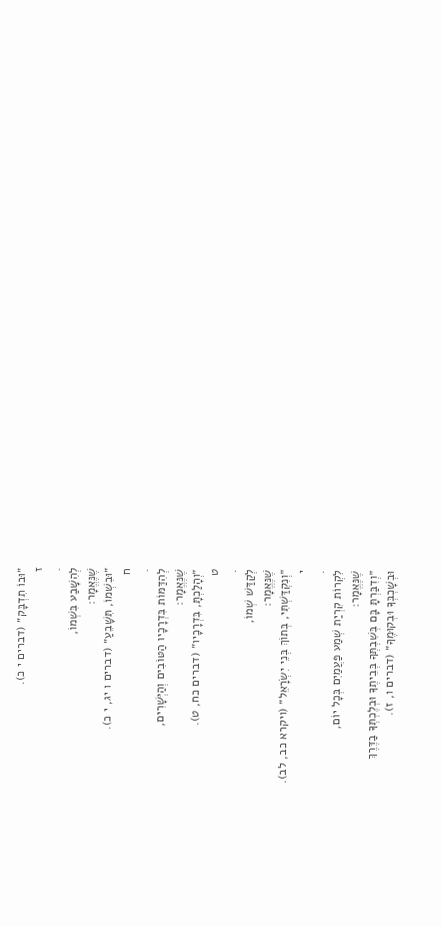״וּבוֹ תִדְבָּק״ (דברים י כ).
ז
.
לְהִשָּׁבַע בִּשְׁמוֹ,
שֶׁנֶּאֱמָר:
״וּבִשְׁמוֹ, תִּשָּׁבֵעַ״ (דברים ו יג, י כ).
ח
.
לְהִדַּמּוֹת בִּדְרָכָיו הַטּוֹבִים וְהַיְּשָׁרִים,
שֶׁנֶּאֱמָר:
״וְהָלַכְתָּ, בִּדְרָכָיו״ (דברים כח, ט).
ט
.
לְקַדַּשׁ שְׁמוֹ,
שֶׁנֶּאֱמָר:
״וְנִקְדַּשְׁתִּי, בְּתוֹךְ בְּנֵי יִשְׂרָאֵל״ (ויקרא כב, לב).
י
.
לִקְרוֹת קִרְיַת שְׁמַע פַּעֲמַיִם בְּכָל יוֹם,
שֶׁנֶּאֱמָר:
״וְדִבַּרְתָּ בָּם בְּשִׁבְתְּךָ בְּבֵיתֶךָ וּבְלֶכְתְּךָ בַדֶּרֶךְ
וּבְשָׁכְבְּךָ וּבְקוּמֶךָ״ (דברים ו, ז).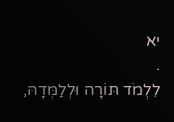יא
.
לִלְמֹד תּוֹרָה וּלְלַמְּדָהּ,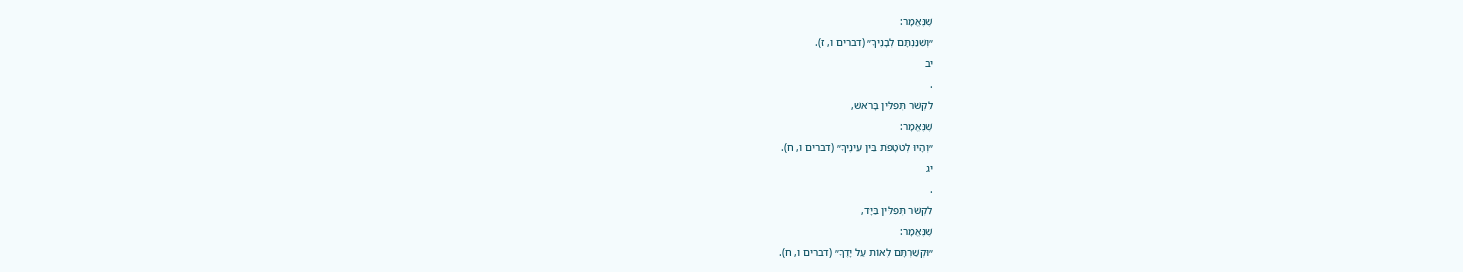שֶׁנֶּאֱמָר:
״וְשִׁנַּנְתָּם לְבָנֶיךָ״ (דברים ו, ז).
יב
.
לִקְשֹׁר תְּפִלִּין בָּרֹאשׁ,
שֶׁנֶּאֱמָר:
״וְהָיוּ לְטֹטָפֹת בֵּין עֵינֶיךָ״ (דברים ו, ח).
יג
.
לִקְשֹׁר תְּפִלִּין בַּיָּד,
שֶׁנֶּאֱמָר:
״וּקְשַׁרְתָּם לְאוֹת עַל יָדֶךָ״ (דברים ו, ח).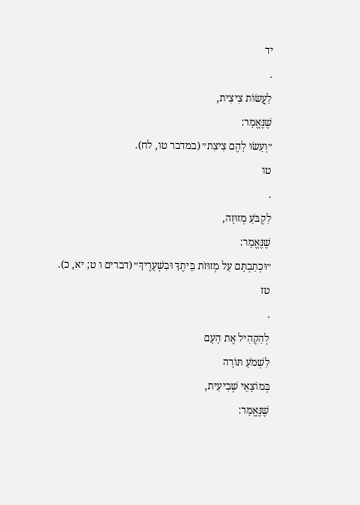יד
.
לַעֲשׂוֹת צִיצִית,
שֶׁנֶּאֱמָר:
״וְעָשׂוּ לָהֶם צִיצִת״ (במדבר טו, לח).
טו
.
לִקְבֹּעַ מְזוּזָה,
שֶׁנֶּאֱמָר:
״וּכְתַבְתָּם עַל מְזוּזֹת בֵּיתֶךָ וּבִשְׁעָרֶיךָ״ (דברים ו ט; יא, כ).
טז
.
לְהַקְהִיל אֶת הָעָם
לִשְׁמֹעַ תּוֹרָה
בְּמוֹצָאֵי שְׁבִיעִית,
שֶׁנֶּאֱמָר: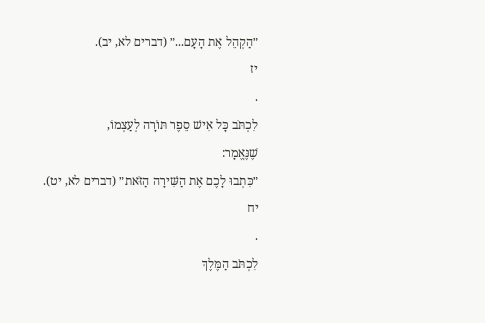״הַקְהֵל אֶת הָעָם...״ (דברים לא, יב).
יז
.
לִכְתֹּב כָּל אִישׁ סֵפֶר תּוֹרָה לְעַצְמוֹ,
שֶׁנֶּאֱמָר:
״כִּתְבוּ לָכֶם אֶת הַשִּׁירָה הַזֹּאת״ (דברים לא, יט).
יח
.
לִכְתֹּב הַמֶּלֶךְ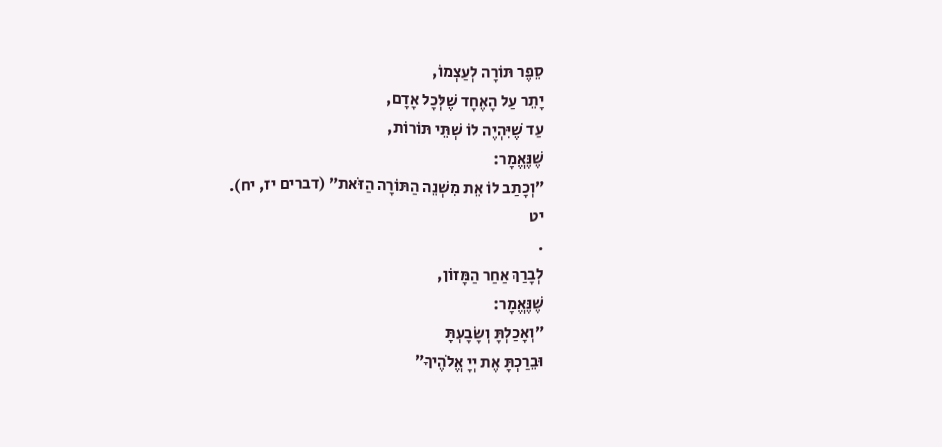סֵפֶר תּוֹרָה לְעַצְמוֹ,
יָתֵר עַל הָאֶחָד שֶׁלְּכָל אָדָם,
עַד שֶׁיִּהְיֶה לוֹ שְׁתֵּי תּוֹרוֹת,
שֶׁנֶּאֱמָר:
״וְכָתַב לוֹ אֵת מִשְׁנֵה הַתּוֹרָה הַזֹּאת״ (דברים יז, יח).
יט
.
לְבָרַךְ אַחַר הַמָּזוֹן,
שֶׁנֶּאֱמָר:
״וְאָכַלְתָּ וְשָׂבָעְתָּ
וּבֵרַכְתָּ אֶת יְיָ אֱלֹהֶיךָ״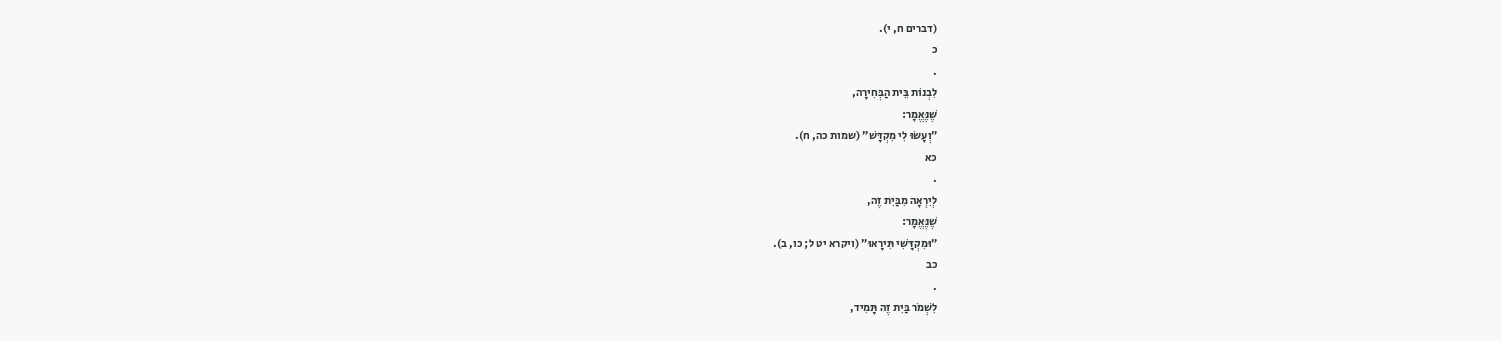(דברים ח, י).
כ
.
לִבְנוֹת בֵּית הַבְּחִירָה,
שֶׁנֶּאֱמָר:
״וְעָשׂוּ לִי מִקְדָּשׁ״ (שמות כה, ח).
כא
.
לְיִרְאָה מִבַּיִת זֶה,
שֶׁנֶּאֱמָר:
״וּמִקְדָּשִׁי תִּירָאוּ״ (ויקרא יט ל; כו, ב).
כב
.
לִשְׁמֹר בַּיִת זֶה תָּמִיד,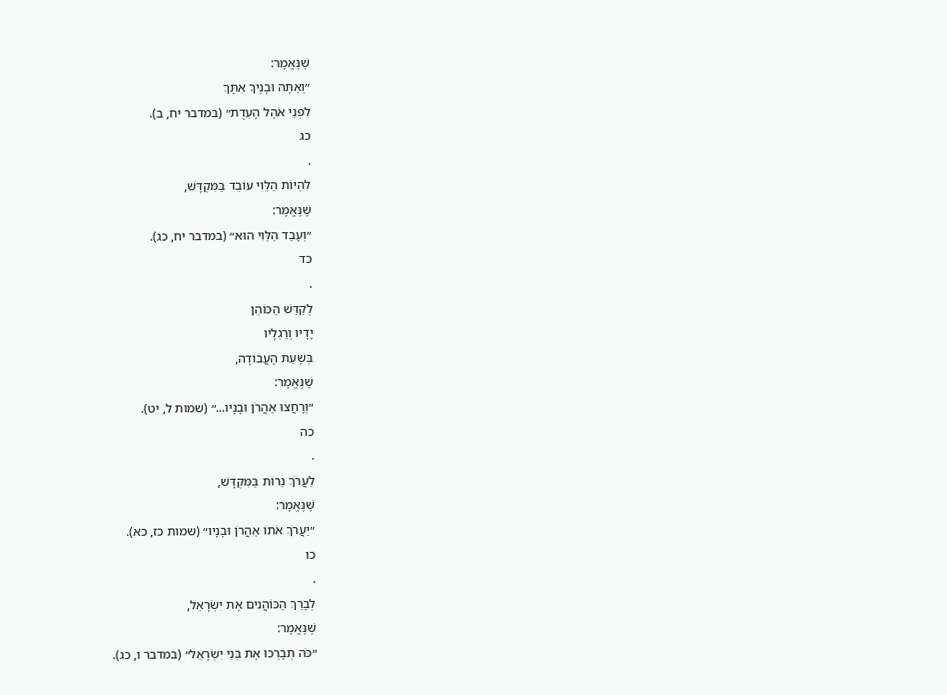שֶׁנֶּאֱמָר:
״וְאַתָּה וּבָנֶיךָ אִתָּךְ
לִפְנֵי אֹהֶל הָעֵדֻת״ (במדבר יח, ב).
כג
.
לִהְיוֹת הַלֵּוִי עוֹבֵד בַּמִּקְדָּשׁ,
שֶׁנֶּאֱמָר:
״וְעָבַד הַלֵּוִי הוּא״ (במדבר יח, כג).
כד
.
לְקַדַּשׁ הַכּוֹהֵן
יָדָיו וְרַגְלָיו
בְּשָׁעַת הָעֲבוֹדָה,
שֶׁנֶּאֱמָר:
״וְרָחֲצוּ אַהֲרֹן וּבָנָיו...״ (שמות ל, יט).
כה
.
לַעֲרֹךְ נֵרוֹת בַּמִּקְדָּשׁ,
שֶׁנֶּאֱמָר:
״יַעֲרֹךְ אֹתוֹ אַהֲרֹן וּבָנָיו״ (שמות כז, כא).
כו
.
לְבָרַךְ הַכּוֹהֲנִים אֶת יִשְׂרָאֵל,
שֶׁנֶּאֱמָר:
״כֹּה תְבָרְכוּ אֶת בְּנֵי יִשְׂרָאֵל״ (במדבר ו, כג).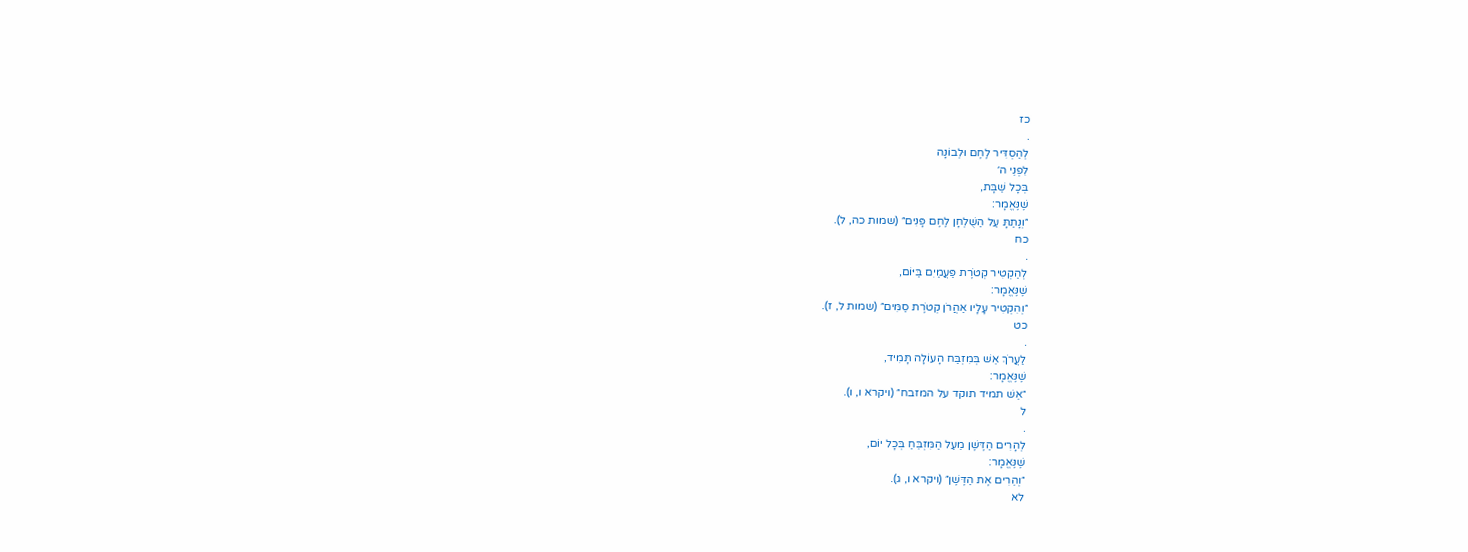כז
.
לְהַסְדִּיר לֶחֶם וּלְבוֹנָה
לִפְנֵי ה׳
בְּכָל שַׁבָּת,
שֶׁנֶּאֱמָר:
״וְנָתַתָּ עַל הַשֻׁלְחָן לֶחֶם פָּנִים״ (שמות כה, ל).
כח
.
לְהַקְטִיר קְטֹרֶת פַּעֲמַיִם בַּיּוֹם,
שֶׁנֶּאֱמָר:
״וְהִקְטִיר עָלָיו אַהֲרֹן קְטֹרֶת סַמִּים״ (שמות ל, ז).
כט
.
לַעֲרֹךְ אֵשׁ בְּמִזְבַּח הָעוֹלָה תָּמִיד,
שֶׁנֶּאֱמָר:
״אֵשׁ תמיד תוקד על המזבח״ (ויקרא ו, ו).
ל
.
לְהָרִים הַדֶּשֶׁן מֵעַל הַמִּזְבֵּחַ בְּכָל יוֹם,
שֶׁנֶּאֱמָר:
״וְהֵרִים אֶת הַדֶּשֶׁן״ (ויקרא ו, ג).
לא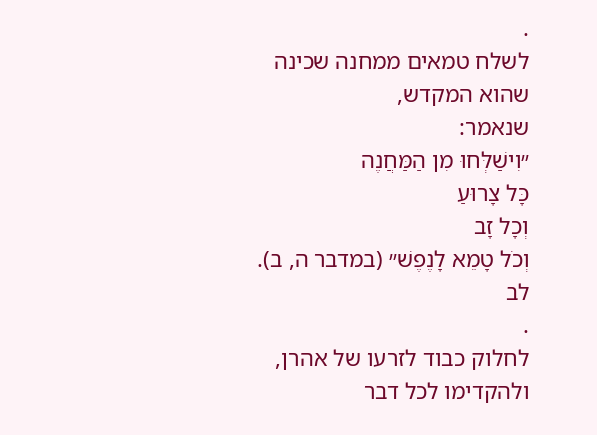.
לשלח טמאים ממחנה שכינה
שהוא המקדש,
שנאמר:
״וִישַׁלְּחוּ מִן הַמַּחֲנֶה
כָּל צָרוּעַ
וְכָל זָב
וְכֹל טָמֵא לָנֶפֶשׁ״ (במדבר ה, ב).
לב
.
לחלוק כבוד לזרעו של אהרן,
ולהקדימו לכל דבר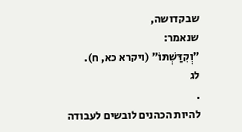שבקדושה,
שנאמר:
״וְקִדַּשְׁתּוֹ״ (ויקרא כא, ח).
לג
.
להיות הכהנים לובשים לעבודה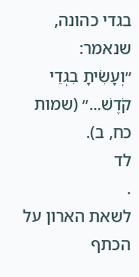בגדי כהונה,
שנאמר:
״וְעָשִׂיתָ בִגְדֵי קֹדֶשׁ...״ (שמות כח, ב).
לד
.
לשאת הארון על הכתף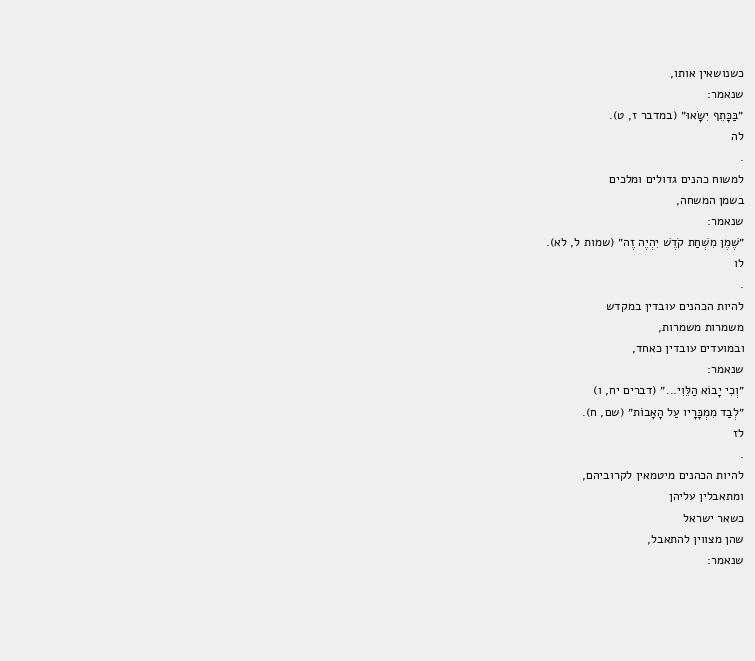כשנושאין אותו,
שנאמר:
״בַּכָּתֵף יִשָּׂאוּ״ (במדבר ז, ט).
לה
.
למשוח כהנים גדולים ומלכים
בשמן המשחה,
שנאמר:
״שֶׁמֶן מִשְׁחַת קֹדֶשׁ יִהְיֶה זֶה״ (שמות ל, לא).
לו
.
להיות הכהנים עובדין במקדש
משמרות משמרות,
ובמועדים עובדין כאחד,
שנאמר:
״וְכִי יָבוֹא הַלֵּוִי...״ (דברים יח, ו)
״לְבַד מִמְכָּרָיו עַל הָאָבוֹת״ (שם, ח).
לז
.
להיות הכהנים מיטמאין לקרוביהם,
ומתאבלין עליהן
כשאר ישראל
שהן מצווין להתאבל,
שנאמר: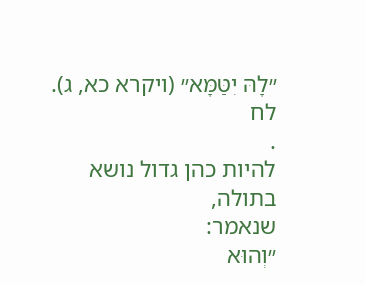״לָהּ יִטַּמָּא״ (ויקרא כא, ג).
לח
.
להיות כהן גדול נושא בתולה,
שנאמר:
״וְהוּא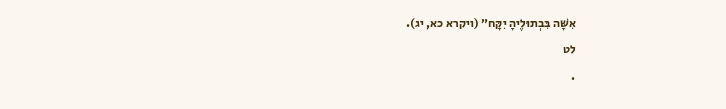אִשָּׁה בִּבְתוּלֶיהָ יִקָּח״ (ויקרא כא, יג).
לט
.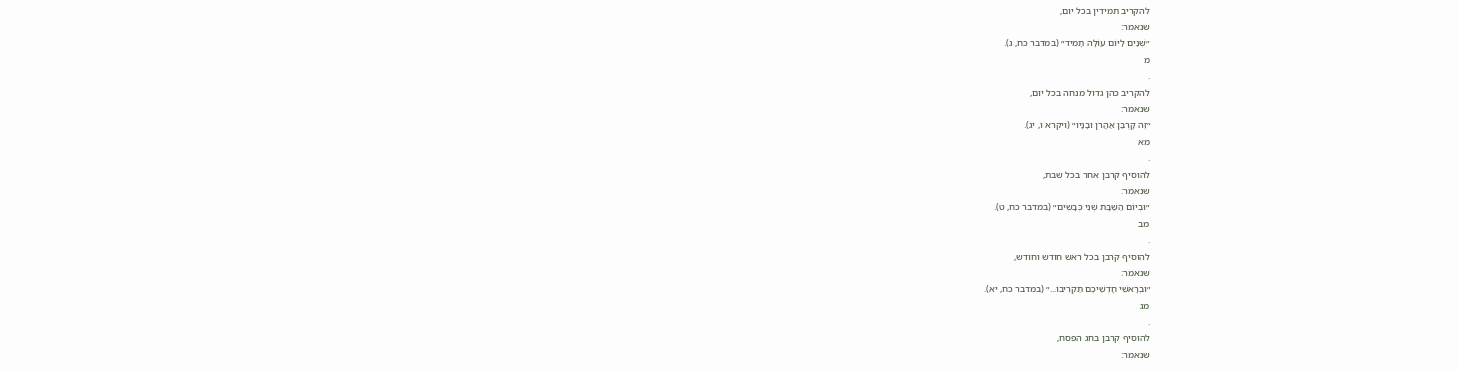להקריב תמידין בכל יום,
שנאמר:
״שְׁנַיִם לַיּוֹם עוֹלָה תָמִיד״ (במדבר כח, ג).
מ
.
להקריב כהן גדול מנחה בכל יום,
שנאמר:
״זֶה קָרְבַּן אַהֲרֹן וּבָנָיו״ (ויקרא ו, יג).
מא
.
להוסיף קרבן אחר בכל שבת,
שנאמר:
״וּבְיוֹם הַשַּׁבָּת שְׁנֵי כְּבָשִׂים״ (במדבר כח, ט).
מב
.
להוסיף קרבן בכל ראש חודש וחודש,
שנאמר:
״וּבְרָאשֵׁי חָדְשֵׁיכֶם תַּקְרִיבוּ...״ (במדבר כח, יא).
מג
.
להוסיף קרבן בחג הפסח,
שנאמר: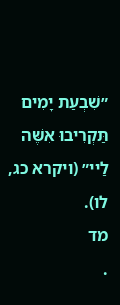״שִׁבְעַת יָמִים תַּקְרִיבוּ אִשֶּׁה לַיי״ (ויקרא כג, לו).
מד
.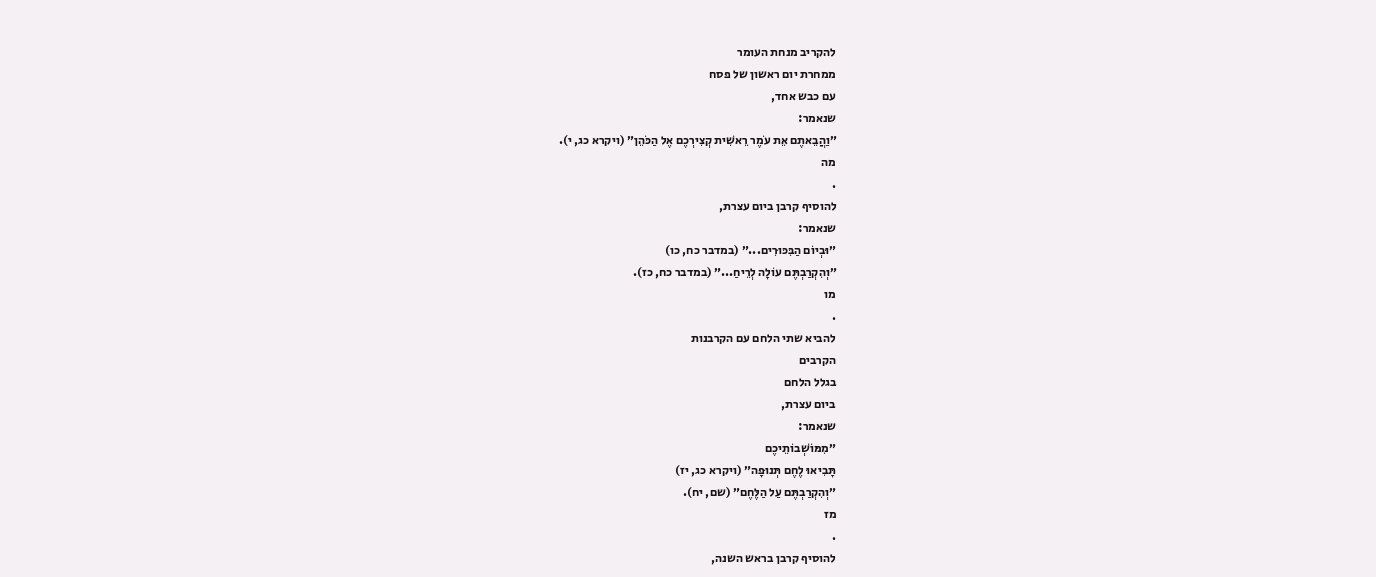להקריב מנחת העומר
ממחרת יום ראשון של פסח
עם כבש אחד,
שנאמר:
״וַהֲבֵאתֶם אֵת עֹמֶר רֵאשִׁית קְצִירְכֶם אֶל הַכֹּהֵן״ (ויקרא כג, י).
מה
.
להוסיף קרבן ביום עצרת,
שנאמר:
״וּבְיוֹם הַבִּכּוּרִים...״ (במדבר כח, כו)
״וְהִקְרַבְתֶּם עוֹלָה לְרֵיחַ...״ (במדבר כח, כז).
מו
.
להביא שתי הלחם עם הקרבנות
הקרבים
בגלל הלחם
ביום עצרת,
שנאמר:
״מִמּוֹשְׁבוֹתֵיכֶם
תָּבִיאוּ לֶחֶם תְּנוּפָה״ (ויקרא כג, יז)
״וְהִקְרַבְתֶּם עַל הַלֶּחֶם״ (שם, יח).
מז
.
להוסיף קרבן בראש השנה,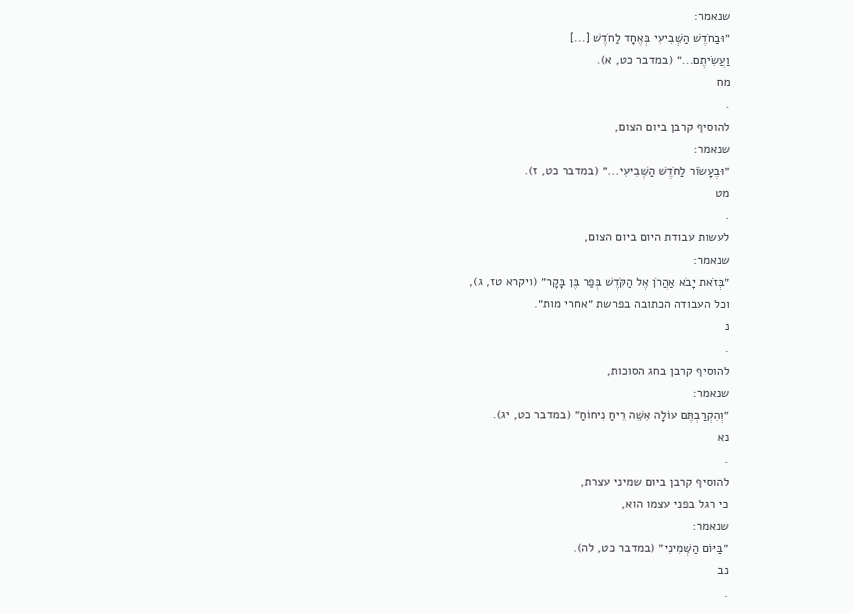שנאמר:
״וּבַחֹדֶשׁ הַשְּׁבִיעִי בְּאֶחָד לַחֹדֶשׁ [...]
וַעֲשִׂיתֶם...״ (במדבר כט, א).
מח
.
להוסיף קרבן ביום הצום,
שנאמר:
״וּבֶעָשׂוֹר לַחֹדֶשׁ הַשְּׁבִיעִי...״ (במדבר כט, ז).
מט
.
לעשות עבודת היום ביום הצום,
שנאמר:
״בְּזֹאת יָבֹא אַהֲרֹן אֶל הַקֹּדֶשׁ בְּפַר בֶּן בָּקָר״ (ויקרא טז, ג),
וכל העבודה הכתובה בפרשת ״אחרי מות״.
נ
.
להוסיף קרבן בחג הסוכות,
שנאמר:
״וְהִקְרַבְתֶּם עוֹלָה אִשֵּׁה רֵיחַ נִיחוֹחַ״ (במדבר כט, יג).
נא
.
להוסיף קרבן ביום שמיני עצרת,
כי רגל בפני עצמו הוא,
שנאמר:
״בַּיּוֹם הַשְּׁמִינִי״ (במדבר כט, לה).
נב
.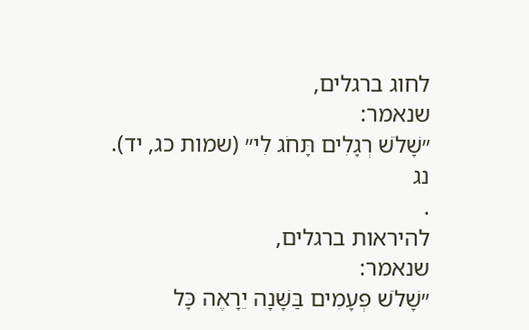לחוג ברגלים,
שנאמר:
״שָׁלֹשׁ רְגָלִים תָּחֹג לִי״ (שמות כג, יד).
נג
.
להיראות ברגלים,
שנאמר:
״שָׁלֹשׁ פְּעָמִים בַּשָּׁנָה יֵרָאֶה כָּל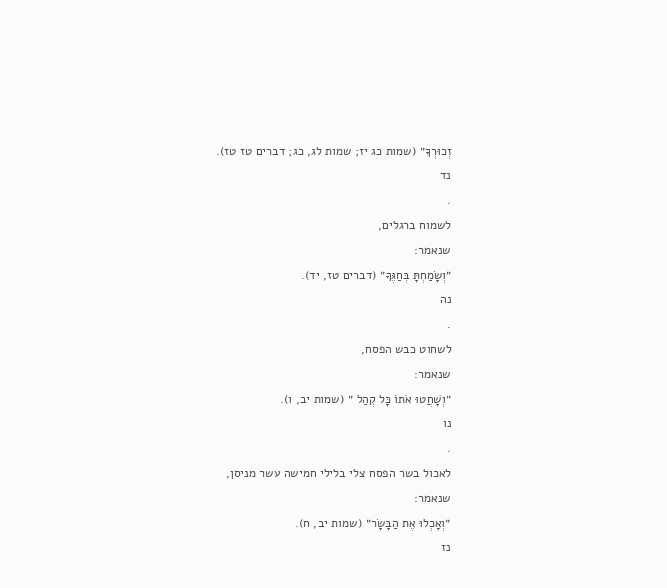זְכוּרְךָ״ (שמות כג יז; שמות לג, כג; דברים טז טז).
נד
.
לשמוח ברגלים,
שנאמר:
״וְשָׂמַחְתָּ בְּחַגֶּךָ״ (דברים טז, יד).
נה
.
לשחוט כבש הפסח,
שנאמר:
״וְשָׁחֲטוּ אֹתוֹ כָּל קְהַל ״ (שמות יב, ו).
נו
.
לאכול בשר הפסח צלי בלילי חמישה עשר מניסן,
שנאמר:
״וְאָכְלוּ אֶת הַבָּשָׂר״ (שמות יב, ח).
נז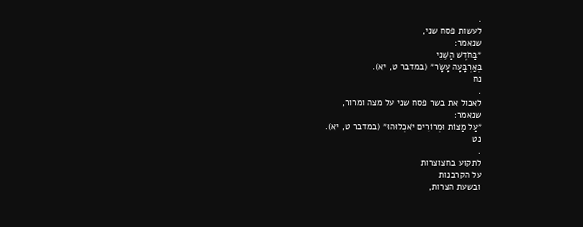.
לעשות פסח שני,
שנאמר:
״בַּחֹדֶשׁ הַשֵּׁנִי
בְּאַרְבָּעָה עָשָׂר״ (במדבר ט, יא).
נח
.
לאכול את בשר פסח שני על מצה ומרור,
שנאמר:
״עַל מַצּוֹת וּמְרוֹרִים יֹאכְלוּהוּ״ (במדבר ט, יא).
נט
.
לתקוע בחצוצרות
על הקרבנות
ובשעת הצרות,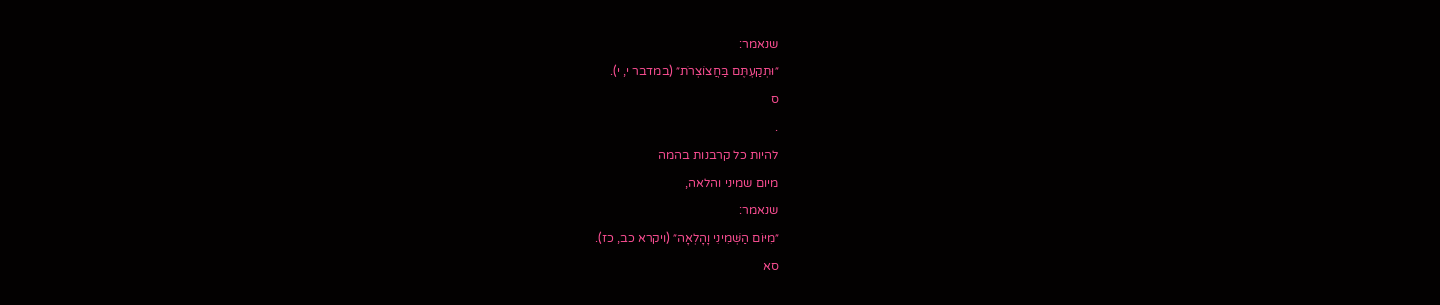שנאמר:
״וּתְקַעְתֶּם בַּחֲצוֹצְרֹת״ (במדבר י, י).
ס
.
להיות כל קרבנות בהמה
מיום שמיני והלאה,
שנאמר:
״מִיּוֹם הַשְּׁמִינִי וָהָלְאָה״ (ויקרא כב, כז).
סא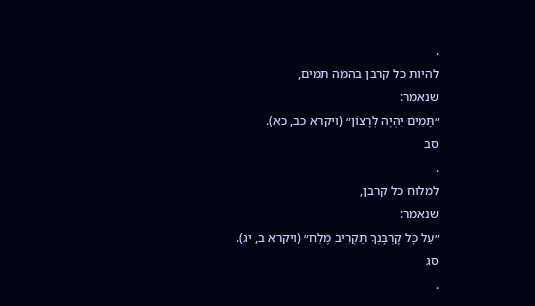.
להיות כל קרבן בהמה תמים,
שנאמר:
״תָּמִים יִהְיֶה לְרָצוֹן״ (ויקרא כב, כא).
סב
.
למלוח כל קרבן,
שנאמר:
״עַל כָּל קָרְבָּנְךָ תַּקְרִיב מֶלַח״ (ויקרא ב, יג).
סג
.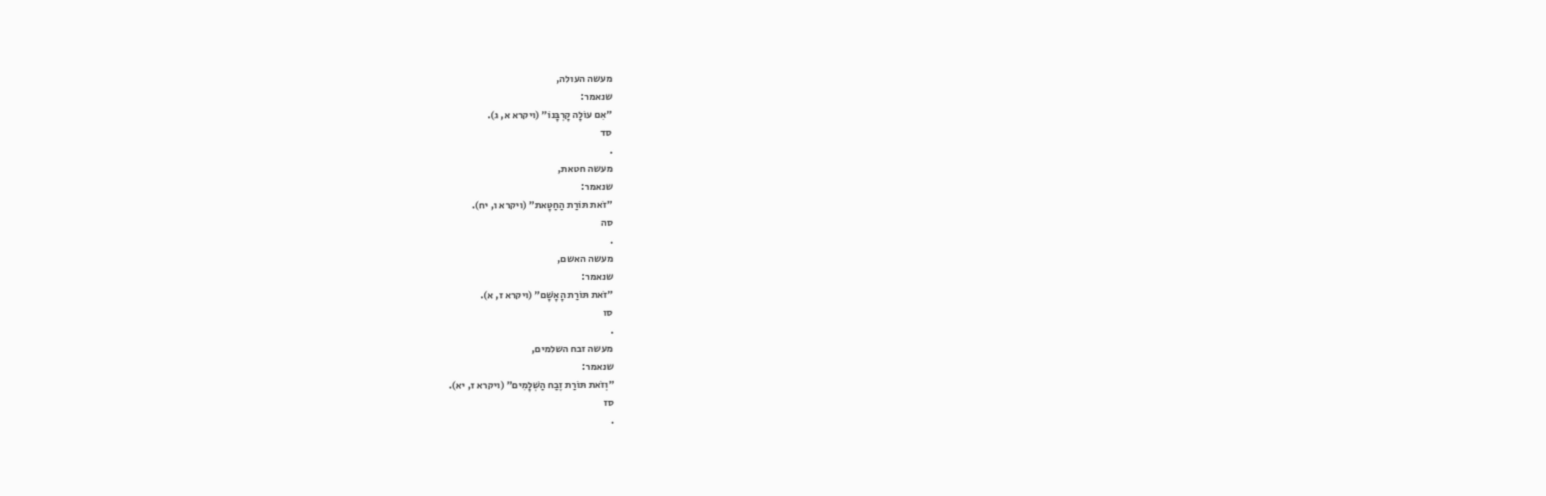מעשה העולה,
שנאמר:
״אִם עוֹלָה קָרְבָּנוֹ״ (ויקרא א, ג).
סד
.
מעשה חטאת,
שנאמר:
״זֹאת תּוֹרַת הַחַטָּאת״ (ויקרא ו, יח).
סה
.
מעשה האשם,
שנאמר:
״זֹאת תּוֹרַת הָאָשָׁם״ (ויקרא ז, א).
סו
.
מעשה זבח השלמים,
שנאמר:
״וְזֹאת תּוֹרַת זֶבַח הַשְּׁלָמִים״ (ויקרא ז, יא).
סז
.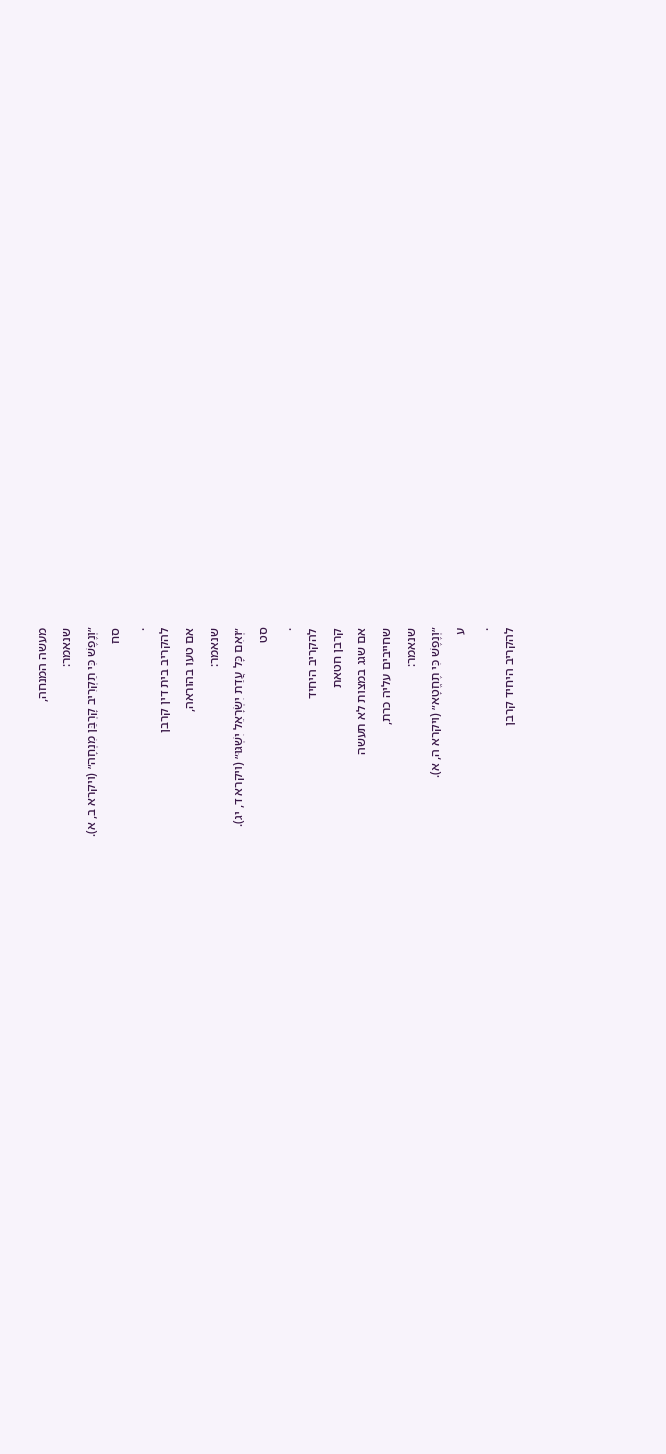מעשה המנחה,
שנאמר:
״וְנֶפֶשׁ כִּי תַקְרִיב קָרְבַּן מִנְחָה״ (ויקרא ב, א).
סח
.
להקריב בית דין קרבן
אם טעו בהוראה,
שנאמר:
״וְאִם כָּל עֲדַת יִשְׂרָאֵל יִשְׁגּוּ״ (ויקרא ד, יג).
סט
.
להקריב היחיד
קרבן חטאת
אם שגג במצות לא תעשה
שחייבים עליה כרת,
שנאמר:
״וְנֶפֶשׁ כִּי תֶחֱטָא״ (ויקרא ה, א).
ע
.
להקריב היחיד קרבן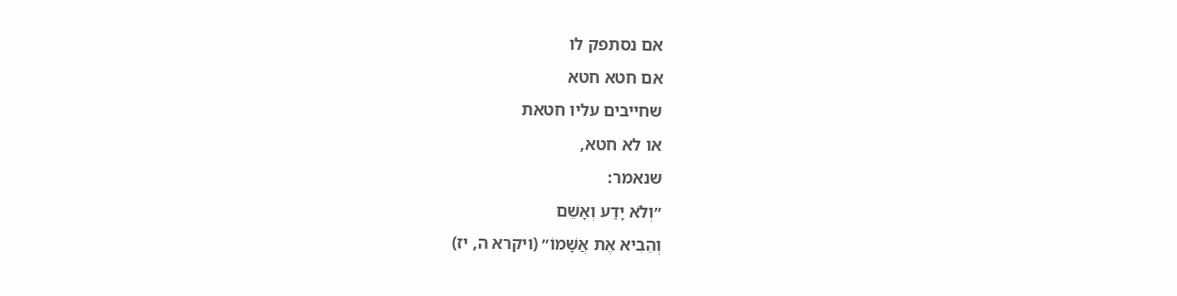אם נסתפק לו
אם חטא חטא
שחייבים עליו חטאת
או לא חטא,
שנאמר:
״וְלֹא יָדַע וְאָשֵׁם
וְהֵבִיא אֶת אֲשָׁמוֹ״ (ויקרא ה, יז)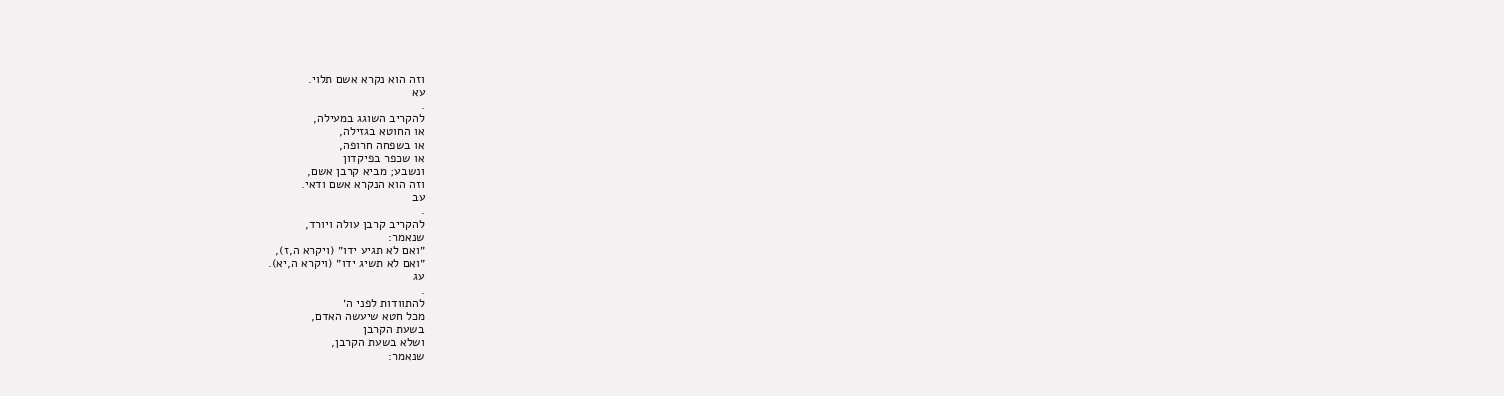וזה הוא נקרא אשם תלוי.
עא
.
להקריב השוגג במעילה,
או החוטא בגזילה,
או בשפחה חרופה,
או שכפר בפיקדון
ונשבע; מביא קרבן אשם,
וזה הוא הנקרא אשם ודאי.
עב
.
להקריב קרבן עולה ויורד,
שנאמר:
״ואם לא תגיע ידו״ (ויקרא ה,ז),
״ואם לא תשיג ידו״ (ויקרא ה,יא).
עג
.
להתוודות לפני ה׳
מכל חטא שיעשה האדם,
בשעת הקרבן
ושלא בשעת הקרבן,
שנאמר: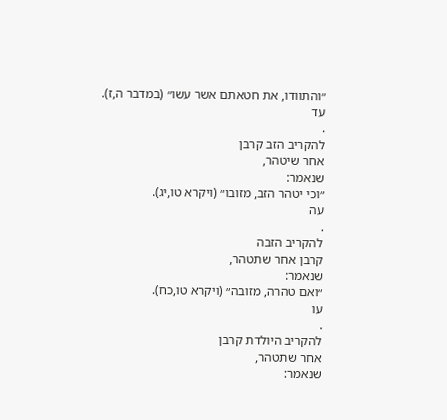״והתוודו, את חטאתם אשר עשו״ (במדבר ה,ז).
עד
.
להקריב הזב קרבן
אחר שיטהר,
שנאמר:
״וכי יטהר הזב, מזובו״ (ויקרא טו,יג).
עה
.
להקריב הזבה
קרבן אחר שתטהר,
שנאמר:
״ואם טהרה, מזובה״ (ויקרא טו,כח).
עו
.
להקריב היולדת קרבן
אחר שתטהר,
שנאמר: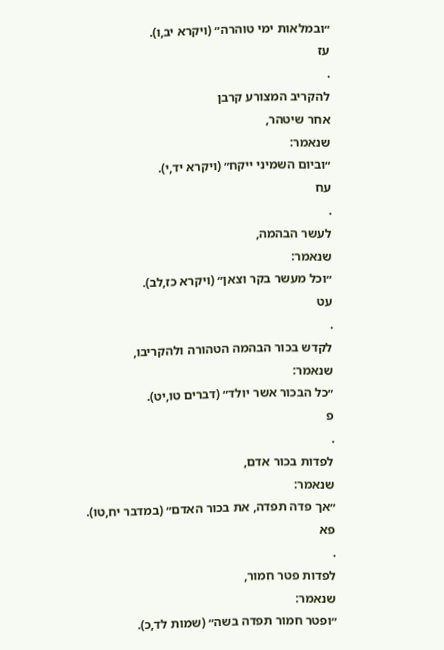״ובמלאות ימי טוהרה״ (ויקרא יב,ו).
עז
.
להקריב המצורע קרבן
אחר שיטהר,
שנאמר:
״וביום השמיני ייקח״ (ויקרא יד,י).
עח
.
לעשר הבהמה,
שנאמר:
״וכל מעשר בקר וצאן״ (ויקרא כז,לב).
עט
.
לקדש בכור הבהמה הטהורה ולהקריבו,
שנאמר:
״כל הבכור אשר יולד״ (דברים טו,יט).
פ
.
לפדות בכור אדם,
שנאמר:
״אך פדה תפדה, את בכור האדם״ (במדבר יח,טו).
פא
.
לפדות פטר חמור,
שנאמר:
״ופטר חמור תפדה בשה״ (שמות לד,כ).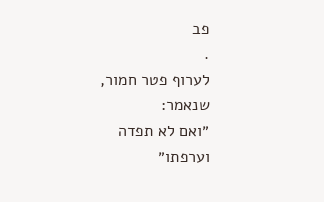פב
.
לערוף פטר חמור,
שנאמר:
״ואם לא תפדה
וערפתו״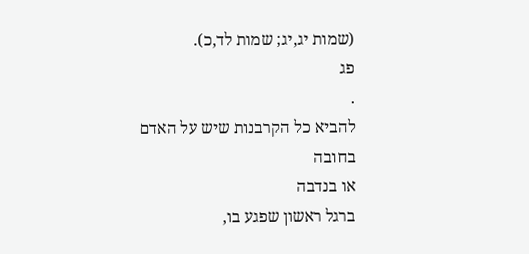(שמות יג,יג; שמות לד,כ).
פג
.
להביא כל הקרבנות שיש על האדם
בחובה
או בנדבה
ברגל ראשון שפגע בו,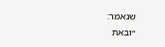שנאמר:
״ובאת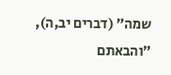שמה״ (דברים יב,ה),
״והבאתם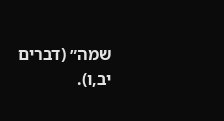שמה״ (דברים יב,ו).